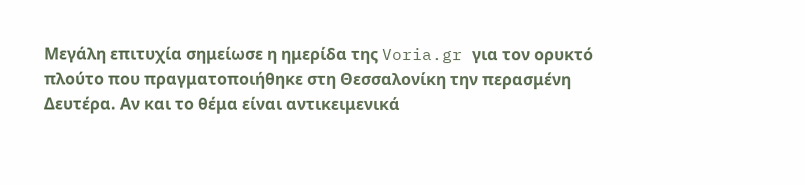Μεγάλη επιτυχία σημείωσε η ημερίδα της Voria.gr για τον ορυκτό πλούτο που πραγματοποιήθηκε στη Θεσσαλονίκη την περασμένη Δευτέρα. Αν και το θέμα είναι αντικειμενικά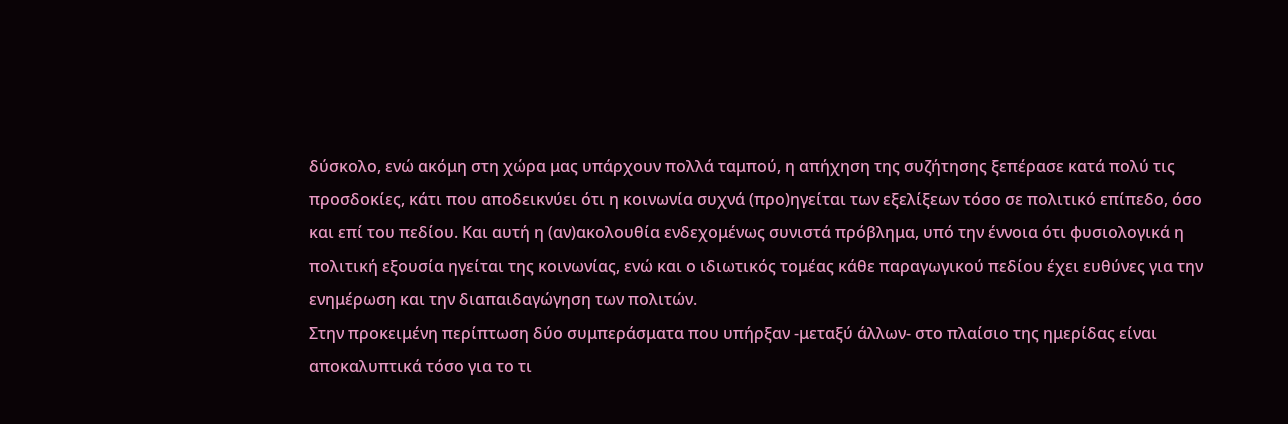δύσκολο, ενώ ακόμη στη χώρα μας υπάρχουν πολλά ταμπού, η απήχηση της συζήτησης ξεπέρασε κατά πολύ τις προσδοκίες, κάτι που αποδεικνύει ότι η κοινωνία συχνά (προ)ηγείται των εξελίξεων τόσο σε πολιτικό επίπεδο, όσο και επί του πεδίου. Και αυτή η (αν)ακολουθία ενδεχομένως συνιστά πρόβλημα, υπό την έννοια ότι φυσιολογικά η πολιτική εξουσία ηγείται της κοινωνίας, ενώ και ο ιδιωτικός τομέας κάθε παραγωγικού πεδίου έχει ευθύνες για την ενημέρωση και την διαπαιδαγώγηση των πολιτών.
Στην προκειμένη περίπτωση δύο συμπεράσματα που υπήρξαν -μεταξύ άλλων- στο πλαίσιο της ημερίδας είναι αποκαλυπτικά τόσο για το τι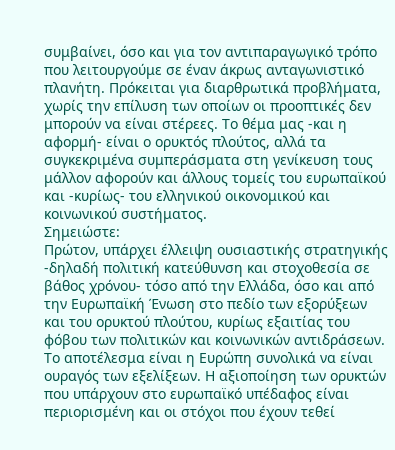συμβαίνει, όσο και για τον αντιπαραγωγικό τρόπο που λειτουργούμε σε έναν άκρως ανταγωνιστικό πλανήτη. Πρόκειται για διαρθρωτικά προβλήματα, χωρίς την επίλυση των οποίων οι προοπτικές δεν μπορούν να είναι στέρεες. Το θέμα μας -και η αφορμή- είναι ο ορυκτός πλούτος, αλλά τα συγκεκριμένα συμπεράσματα στη γενίκευση τους μάλλον αφορούν και άλλους τομείς του ευρωπαϊκού και -κυρίως- του ελληνικού οικονομικού και κοινωνικού συστήματος.
Σημειώστε:
Πρώτον, υπάρχει έλλειψη ουσιαστικής στρατηγικής -δηλαδή πολιτική κατεύθυνση και στοχοθεσία σε βάθος χρόνου- τόσο από την Ελλάδα, όσο και από την Ευρωπαϊκή Ένωση στο πεδίο των εξορύξεων και του ορυκτού πλούτου, κυρίως εξαιτίας του φόβου των πολιτικών και κοινωνικών αντιδράσεων. Το αποτέλεσμα είναι η Ευρώπη συνολικά να είναι ουραγός των εξελίξεων. Η αξιοποίηση των ορυκτών που υπάρχουν στο ευρωπαϊκό υπέδαφος είναι περιορισμένη και οι στόχοι που έχουν τεθεί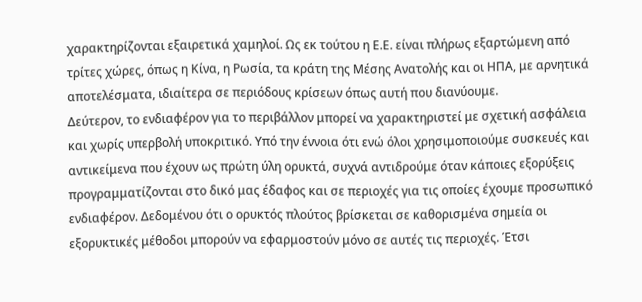χαρακτηρίζονται εξαιρετικά χαμηλοί. Ως εκ τούτου η Ε.Ε. είναι πλήρως εξαρτώμενη από τρίτες χώρες, όπως η Κίνα, η Ρωσία, τα κράτη της Μέσης Ανατολής και οι ΗΠΑ, με αρνητικά αποτελέσματα, ιδιαίτερα σε περιόδους κρίσεων όπως αυτή που διανύουμε.
Δεύτερον, το ενδιαφέρον για το περιβάλλον μπορεί να χαρακτηριστεί με σχετική ασφάλεια και χωρίς υπερβολή υποκριτικό. Υπό την έννοια ότι ενώ όλοι χρησιμοποιούμε συσκευές και αντικείμενα που έχουν ως πρώτη ύλη ορυκτά, συχνά αντιδρούμε όταν κάποιες εξορύξεις προγραμματίζονται στο δικό μας έδαφος και σε περιοχές για τις οποίες έχουμε προσωπικό ενδιαφέρον. Δεδομένου ότι ο ορυκτός πλούτος βρίσκεται σε καθορισμένα σημεία οι εξορυκτικές μέθοδοι μπορούν να εφαρμοστούν μόνο σε αυτές τις περιοχές. Έτσι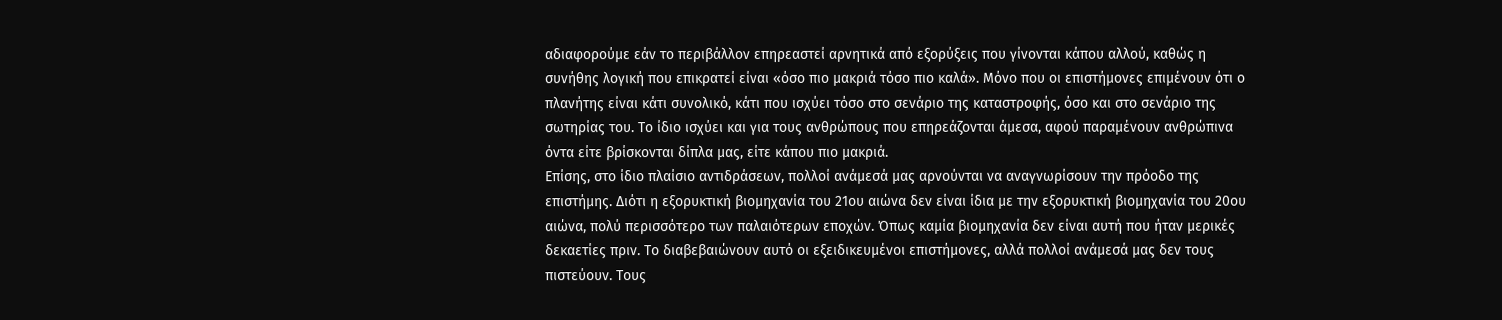αδιαφορούμε εάν το περιβάλλον επηρεαστεί αρνητικά από εξορύξεις που γίνονται κάπου αλλού, καθώς η συνήθης λογική που επικρατεί είναι «όσο πιο μακριά τόσο πιο καλά». Μόνο που οι επιστήμονες επιμένουν ότι ο πλανήτης είναι κάτι συνολικό, κάτι που ισχύει τόσο στο σενάριο της καταστροφής, όσο και στο σενάριο της σωτηρίας του. Το ίδιο ισχύει και για τους ανθρώπους που επηρεάζονται άμεσα, αφού παραμένουν ανθρώπινα όντα είτε βρίσκονται δίπλα μας, είτε κάπου πιο μακριά.
Επίσης, στο ίδιο πλαίσιο αντιδράσεων, πολλοί ανάμεσά μας αρνούνται να αναγνωρίσουν την πρόοδο της επιστήμης. Διότι η εξορυκτική βιομηχανία του 21ου αιώνα δεν είναι ίδια με την εξορυκτική βιομηχανία του 20ου αιώνα, πολύ περισσότερο των παλαιότερων εποχών. Όπως καμία βιομηχανία δεν είναι αυτή που ήταν μερικές δεκαετίες πριν. Το διαβεβαιώνουν αυτό οι εξειδικευμένοι επιστήμονες, αλλά πολλοί ανάμεσά μας δεν τους πιστεύουν. Τους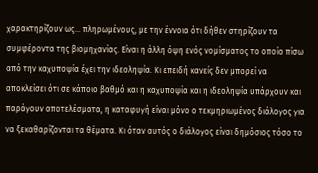χαρακτηρίζουν ως… πληρωμένους, με την έννοια ότι δήθεν στηρίζουν τα συμφέροντα της βιομηχανίας. Είναι η άλλη όψη ενός νομίσματος το οποίο πίσω από την καχυποψία έχει την ιδεοληψία. Κι επειδή κανείς δεν μπορεί να αποκλείσει ότι σε κάποιο βαθμό και η καχυποψία και η ιδεοληψία υπάρχουν και παράγουν αποτελέσματα, η καταφυγή είναι μόνο ο τεκμηριωμένος διάλογος για να ξεκαθαρίζονται τα θέματα. Κι όταν αυτός ο διάλογος είναι δημόσιος τόσο το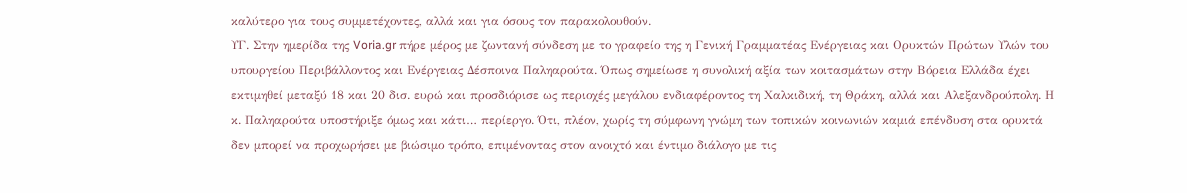καλύτερο για τους συμμετέχοντες, αλλά και για όσους τον παρακολουθούν.
ΥΓ. Στην ημερίδα της Voria.gr πήρε μέρος με ζωντανή σύνδεση με το γραφείο της η Γενική Γραμματέας Ενέργειας και Ορυκτών Πρώτων Υλών του υπουργείου Περιβάλλοντος και Ενέργειας Δέσποινα Παληαρούτα. Όπως σημείωσε η συνολική αξία των κοιτασμάτων στην Βόρεια Ελλάδα έχει εκτιμηθεί μεταξύ 18 και 20 δισ. ευρώ και προσδιόρισε ως περιοχές μεγάλου ενδιαφέροντος τη Χαλκιδική, τη Θράκη, αλλά και Αλεξανδρούπολη. Η κ. Παληαρούτα υποστήριξε όμως και κάτι… περίεργο. Ότι, πλέον, χωρίς τη σύμφωνη γνώμη των τοπικών κοινωνιών καμιά επένδυση στα ορυκτά δεν μπορεί να προχωρήσει με βιώσιμο τρόπο, επιμένοντας στον ανοιχτό και έντιμο διάλογο με τις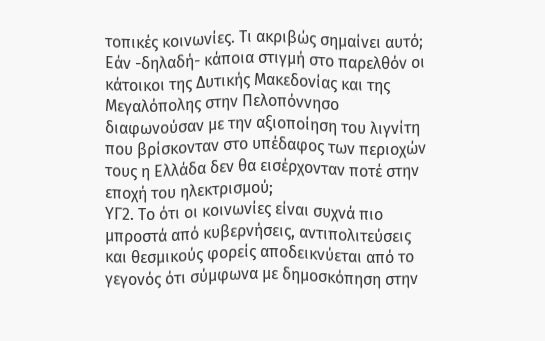τοπικές κοινωνίες. Τι ακριβώς σημαίνει αυτό; Εάν -δηλαδή- κάποια στιγμή στο παρελθόν οι κάτοικοι της Δυτικής Μακεδονίας και της Μεγαλόπολης στην Πελοπόννησο διαφωνούσαν με την αξιοποίηση του λιγνίτη που βρίσκονταν στο υπέδαφος των περιοχών τους η Ελλάδα δεν θα εισέρχονταν ποτέ στην εποχή του ηλεκτρισμού;
ΥΓ2. Το ότι οι κοινωνίες είναι συχνά πιο μπροστά από κυβερνήσεις, αντιπολιτεύσεις και θεσμικούς φορείς αποδεικνύεται από το γεγονός ότι σύμφωνα με δημοσκόπηση στην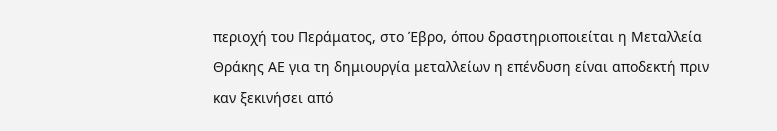περιοχή του Περάματος, στο Έβρο, όπου δραστηριοποιείται η Μεταλλεία Θράκης ΑΕ για τη δημιουργία μεταλλείων η επένδυση είναι αποδεκτή πριν καν ξεκινήσει από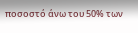ποσοστό άνω του 50% των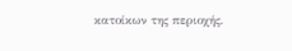κατοίκων της περιοχής.